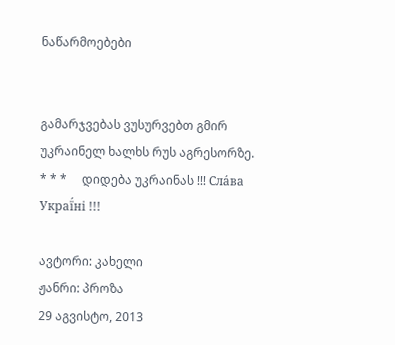ნაწარმოებები


გამარჯვებას ვუსურვებთ გმირ უკრაინელ ხალხს რუს აგრესორზე.     * * *     დიდება უკრაინას !!! Сла́ва Украї́ні !!!

ავტორი: კახელი
ჟანრი: პროზა
29 აგვისტო, 2013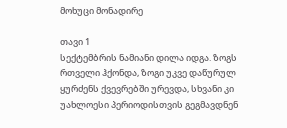მოხუცი მონადირე

თავი 1
სექტემბრის ნამიანი დილა იდგა. ზოგს რთველი ჰქონდა, ზოგი უკვე დაწურულ ყურძენს ქვევრებში ურევდა, სხვანი კი უახლოესი პერიოდისთვის გეგმავდნენ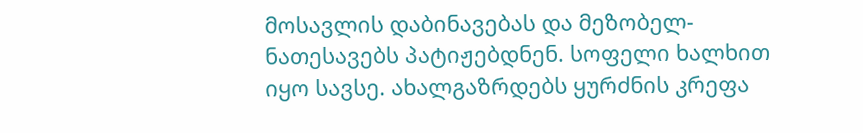მოსავლის დაბინავებას და მეზობელ-ნათესავებს პატიჟებდნენ. სოფელი ხალხით იყო სავსე. ახალგაზრდებს ყურძნის კრეფა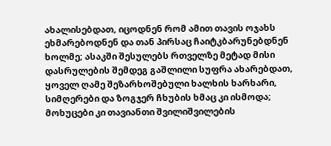ახალისებდათ, იცოდნენ რომ ამით თავის ოჯახს ეხმარებოდნენ და თან პირსაც ჩაიტკბარუნებდნენ ხოლმე; ასაკში შესულებს რთველზე მეტად მისი დასრულების შემდეგ გაშლილი სუფრა ახარებდათ, ყოველ ღამე შეზარხოშებული ხალხის ხარხარი, სიმღერები და ზოგჯერ ჩხუბის ხმაც კი ისმოდა; მოხუცები კი თავიანთი შვილიშვილების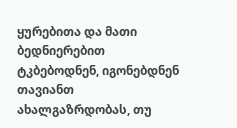ყურებითა და მათი ბედნიერებით ტკბებოდნენ, იგონებდნენ თავიანთ ახალგაზრდობას, თუ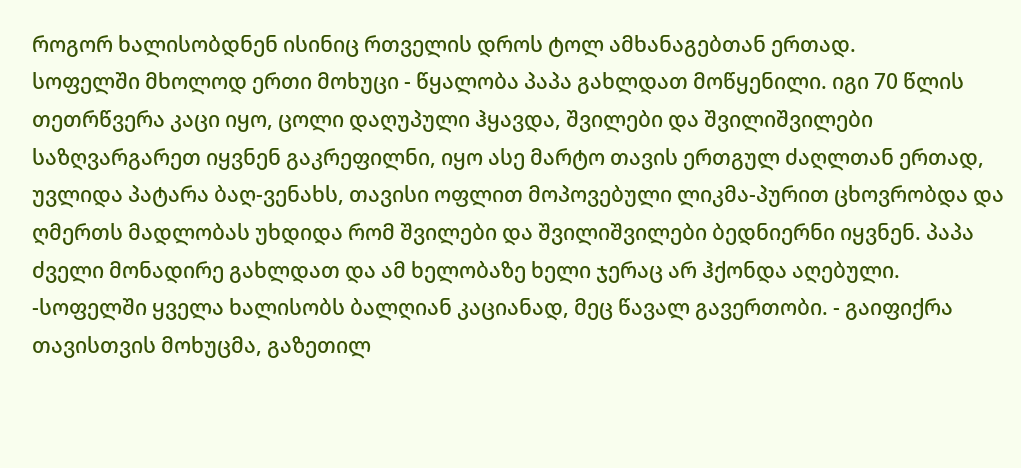როგორ ხალისობდნენ ისინიც რთველის დროს ტოლ ამხანაგებთან ერთად.
სოფელში მხოლოდ ერთი მოხუცი - წყალობა პაპა გახლდათ მოწყენილი. იგი 70 წლის თეთრწვერა კაცი იყო, ცოლი დაღუპული ჰყავდა, შვილები და შვილიშვილები საზღვარგარეთ იყვნენ გაკრეფილნი, იყო ასე მარტო თავის ერთგულ ძაღლთან ერთად, უვლიდა პატარა ბაღ-ვენახს, თავისი ოფლით მოპოვებული ლიკმა-პურით ცხოვრობდა და ღმერთს მადლობას უხდიდა რომ შვილები და შვილიშვილები ბედნიერნი იყვნენ. პაპა ძველი მონადირე გახლდათ და ამ ხელობაზე ხელი ჯერაც არ ჰქონდა აღებული.
-სოფელში ყველა ხალისობს ბალღიან კაციანად, მეც წავალ გავერთობი. - გაიფიქრა თავისთვის მოხუცმა, გაზეთილ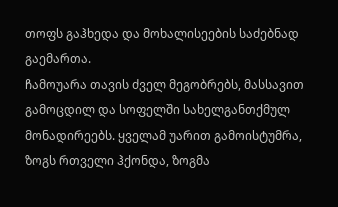თოფს გაჰხედა და მოხალისეების საძებნად გაემართა.
ჩამოუარა თავის ძველ მეგობრებს, მასსავით გამოცდილ და სოფელში სახელგანთქმულ მონადირეებს. ყველამ უარით გამოისტუმრა, ზოგს რთველი ჰქონდა, ზოგმა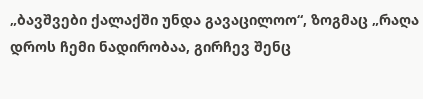„ბავშვები ქალაქში უნდა გავაცილოო“, ზოგმაც „რაღა დროს ჩემი ნადირობაა, გირჩევ შენც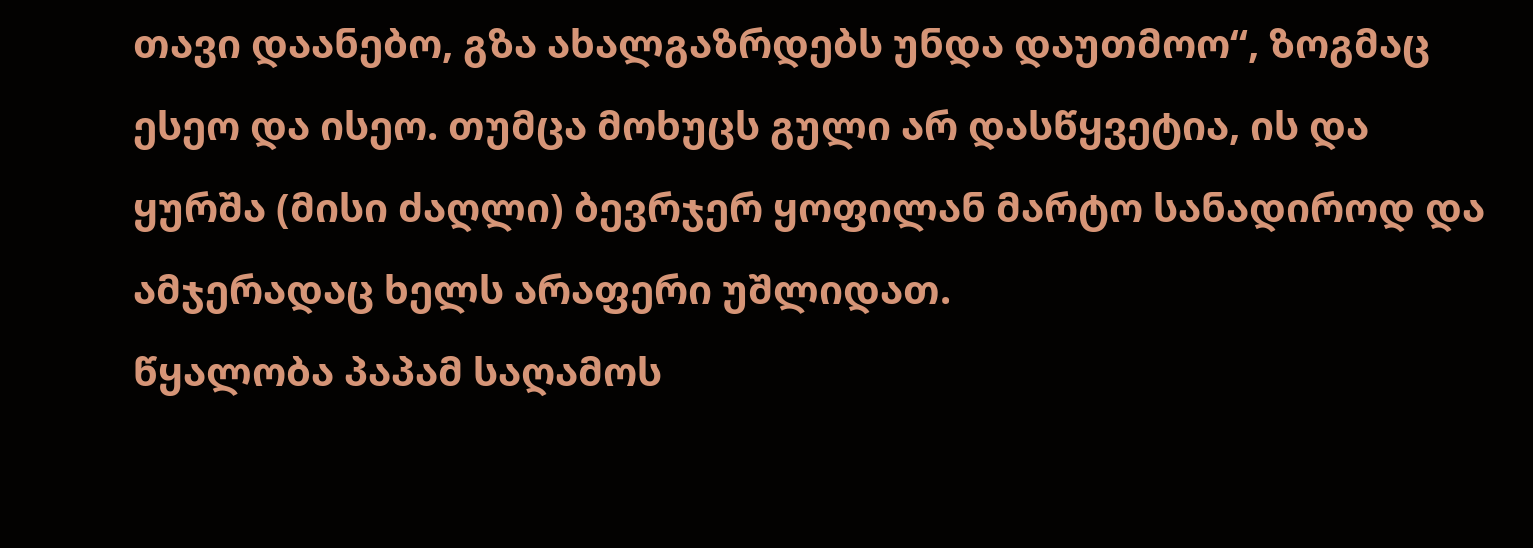თავი დაანებო, გზა ახალგაზრდებს უნდა დაუთმოო“, ზოგმაც ესეო და ისეო. თუმცა მოხუცს გული არ დასწყვეტია, ის და ყურშა (მისი ძაღლი) ბევრჯერ ყოფილან მარტო სანადიროდ და ამჯერადაც ხელს არაფერი უშლიდათ.
წყალობა პაპამ საღამოს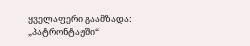ყველაფერი გაამზადა: „პატრონტაჟში“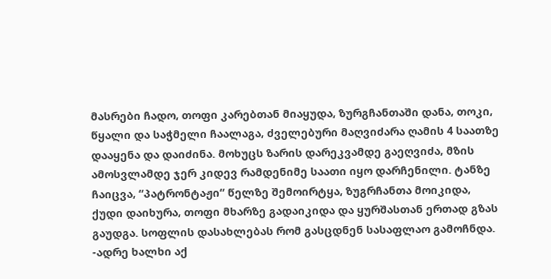მასრები ჩადო, თოფი კარებთან მიაყუდა, ზურგჩანთაში დანა, თოკი, წყალი და საჭმელი ჩაალაგა, ძველებური მაღვიძარა ღამის 4 საათზე დააყენა და დაიძინა. მოხუცს ზარის დარეკვამდე გაეღვიძა, მზის ამოსვლამდე ჯერ კიდევ რამდენიმე საათი იყო დარჩენილი. ტანზე ჩაიცვა, “პატრონტაჟი“ წელზე შემოირტყა, ზუგრჩანთა მოიკიდა, ქუდი დაიხურა, თოფი მხარზე გადაიკიდა და ყურშასთან ერთად გზას გაუდგა. სოფლის დასახლებას რომ გასცდნენ სასაფლაო გამოჩნდა.
-ადრე ხალხი აქ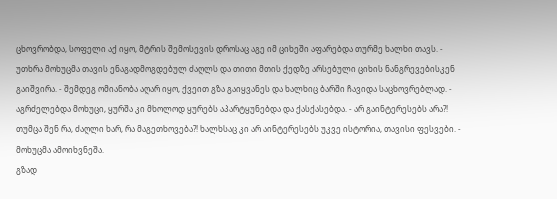ცხოვრობდა, სოფელი აქ იყო, მტრის შემოსევის დროსაც აგე იმ ციხეში აფარებდა თურმე ხალხი თავს. - უთხრა მოხუცმა თავის ენაგადმოგდებულ ძაღლს და თითი მთის ქედზე არსებული ციხის ნანგრევებისკენ გაიშვირა. - შემდეგ ომიანობა აღარ იყო, ქვეით გზა გაიყვანეს და ხალხიც ბარში ჩავიდა საცხოვრებლად. - აგრძელებდა მოხუცი, ყურშა კი მხოლოდ ყურებს აპარტყუნებდა და ქასქასებდა. - არ გაინტერესებს არა?! თუმცა შენ რა, ძაღლი ხარ, რა მაგეთხოვება?! ხალხსაც კი არ აინტერესებს უკვე ისტორია, თავისი ფესვები. - მოხუცმა ამოიხვნეშა.
გზად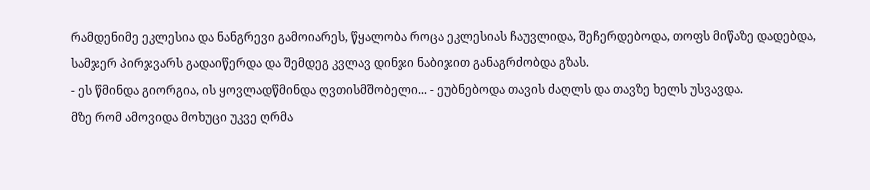რამდენიმე ეკლესია და ნანგრევი გამოიარეს, წყალობა როცა ეკლესიას ჩაუვლიდა, შეჩერდებოდა, თოფს მიწაზე დადებდა, სამჯერ პირჯვარს გადაიწერდა და შემდეგ კვლავ დინჯი ნაბიჯით განაგრძობდა გზას.
- ეს წმინდა გიორგია, ის ყოვლადწმინდა ღვთისმშობელი... - ეუბნებოდა თავის ძაღლს და თავზე ხელს უსვავდა.
მზე რომ ამოვიდა მოხუცი უკვე ღრმა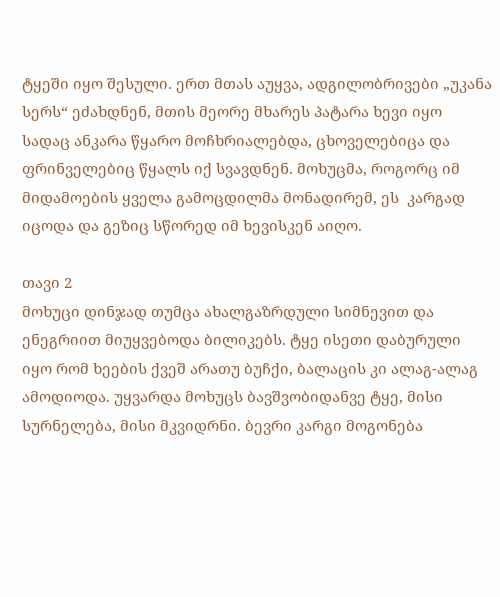ტყეში იყო შესული. ერთ მთას აუყვა, ადგილობრივები „უკანა სერს“ ეძახდნენ, მთის მეორე მხარეს პატარა ხევი იყო სადაც ანკარა წყარო მოჩხრიალებდა, ცხოველებიცა და ფრინველებიც წყალს იქ სვავდნენ. მოხუცმა, როგორც იმ მიდამოების ყველა გამოცდილმა მონადირემ, ეს  კარგად იცოდა და გეზიც სწორედ იმ ხევისკენ აიღო.

თავი 2
მოხუცი დინჯად თუმცა ახალგაზრდული სიმნევით და ენეგრიით მიუყვებოდა ბილიკებს. ტყე ისეთი დაბურული იყო რომ ხეების ქვეშ არათუ ბუჩქი, ბალაცის კი ალაგ-ალაგ ამოდიოდა. უყვარდა მოხუცს ბავშვობიდანვე ტყე, მისი სურნელება, მისი მკვიდრნი. ბევრი კარგი მოგონება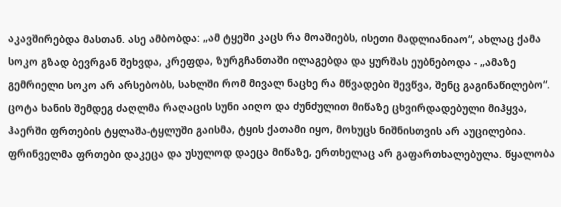აკავშირებდა მასთან. ასე ამბობდა: „ამ ტყეში კაცს რა მოაშიებს, ისეთი მადლიანიაო“, ახლაც ქამა სოკო გზად ბევრგან შეხვდა, კრეფდა, ზურგჩანთაში ილაგებდა და ყურშას ეუბნებოდა - „ამაზე გემრიელი სოკო არ არსებობს, სახლში რომ მივალ ნაცხე რა მწვადები შევწვა, შენც გაგინაწილებო“.
ცოტა ხანის შემდეგ ძაღლმა რაღაცის სუნი აიღო და ძუნძულით მიწაზე ცხვირდადებული მიჰყვა, ჰაერში ფრთების ტყლაშა-ტყლუში გაისმა, ტყის ქათამი იყო, მოხუცს ნიშნისთვის არ აუცილებია. ფრინველმა ფრთები დაკეცა და უსულოდ დაეცა მიწაზე, ერთხელაც არ გაფართხალებულა. წყალობა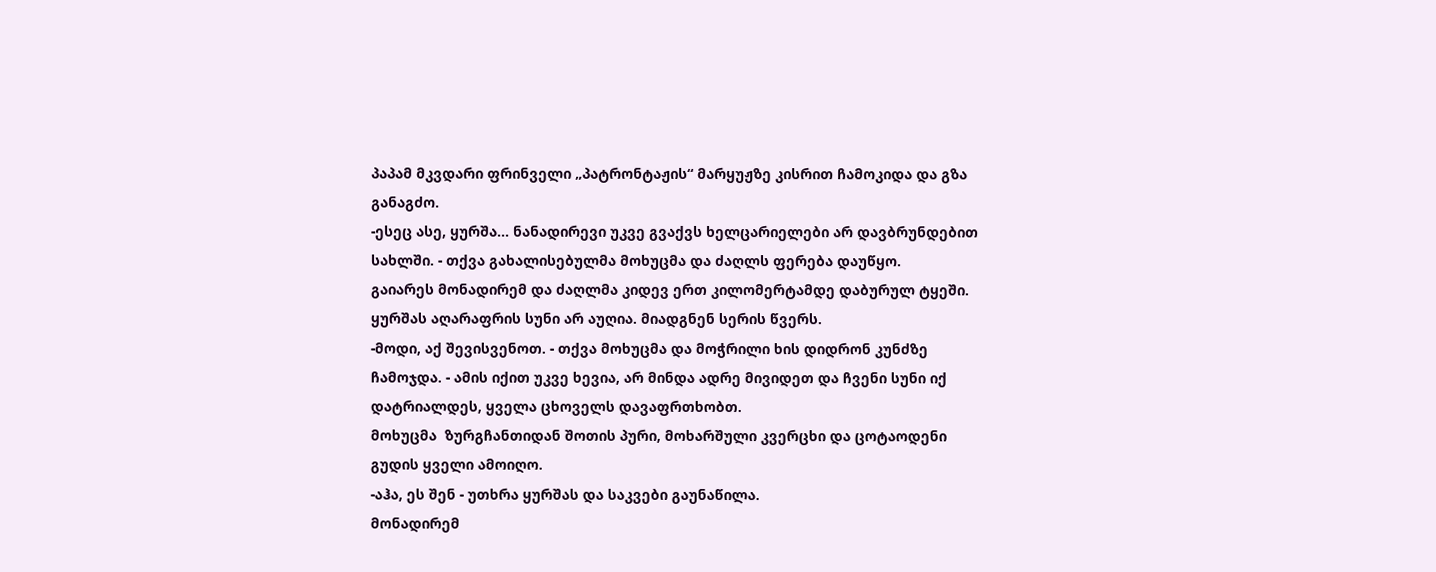პაპამ მკვდარი ფრინველი „პატრონტაჟის“ მარყუჟზე კისრით ჩამოკიდა და გზა განაგძო.
-ესეც ასე, ყურშა... ნანადირევი უკვე გვაქვს ხელცარიელები არ დავბრუნდებით სახლში. - თქვა გახალისებულმა მოხუცმა და ძაღლს ფერება დაუწყო.
გაიარეს მონადირემ და ძაღლმა კიდევ ერთ კილომერტამდე დაბურულ ტყეში. ყურშას აღარაფრის სუნი არ აუღია. მიადგნენ სერის წვერს.
-მოდი, აქ შევისვენოთ. - თქვა მოხუცმა და მოჭრილი ხის დიდრონ კუნძზე ჩამოჯდა. - ამის იქით უკვე ხევია, არ მინდა ადრე მივიდეთ და ჩვენი სუნი იქ დატრიალდეს, ყველა ცხოველს დავაფრთხობთ.
მოხუცმა  ზურგჩანთიდან შოთის პური, მოხარშული კვერცხი და ცოტაოდენი გუდის ყველი ამოიღო.
-აჰა, ეს შენ - უთხრა ყურშას და საკვები გაუნაწილა.
მონადირემ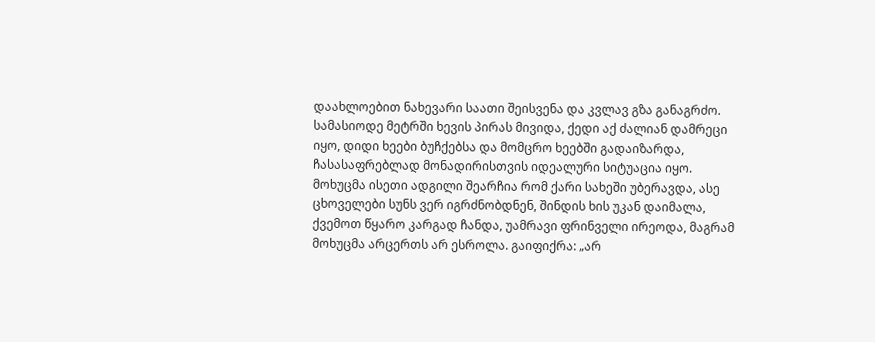დაახლოებით ნახევარი საათი შეისვენა და კვლავ გზა განაგრძო. სამასიოდე მეტრში ხევის პირას მივიდა, ქედი აქ ძალიან დამრეცი იყო, დიდი ხეები ბუჩქებსა და მომცრო ხეებში გადაიზარდა, ჩასასაფრებლად მონადირისთვის იდეალური სიტუაცია იყო. მოხუცმა ისეთი ადგილი შეარჩია რომ ქარი სახეში უბერავდა, ასე ცხოველები სუნს ვერ იგრძნობდნენ, შინდის ხის უკან დაიმალა, ქვემოთ წყარო კარგად ჩანდა, უამრავი ფრინველი ირეოდა, მაგრამ მოხუცმა არცერთს არ ესროლა. გაიფიქრა: „არ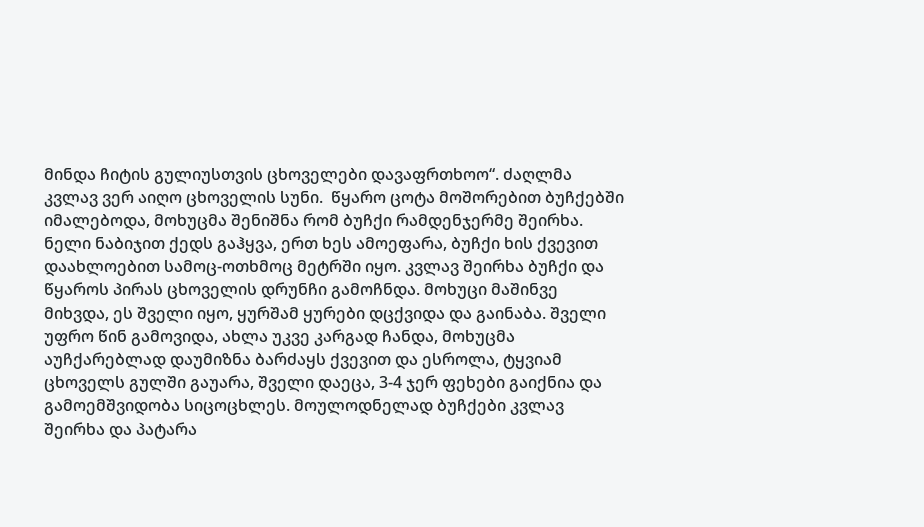მინდა ჩიტის გულიუსთვის ცხოველები დავაფრთხოო“. ძაღლმა კვლავ ვერ აიღო ცხოველის სუნი.  წყარო ცოტა მოშორებით ბუჩქებში იმალებოდა, მოხუცმა შენიშნა რომ ბუჩქი რამდენჯერმე შეირხა. ნელი ნაბიჯით ქედს გაჰყვა, ერთ ხეს ამოეფარა, ბუჩქი ხის ქვევით დაახლოებით სამოც-ოთხმოც მეტრში იყო. კვლავ შეირხა ბუჩქი და წყაროს პირას ცხოველის დრუნჩი გამოჩნდა. მოხუცი მაშინვე მიხვდა, ეს შველი იყო, ყურშამ ყურები დცქვიდა და გაინაბა. შველი უფრო წინ გამოვიდა, ახლა უკვე კარგად ჩანდა, მოხუცმა აუჩქარებლად დაუმიზნა ბარძაყს ქვევით და ესროლა, ტყვიამ ცხოველს გულში გაუარა, შველი დაეცა, 3-4 ჯერ ფეხები გაიქნია და გამოემშვიდობა სიცოცხლეს. მოულოდნელად ბუჩქები კვლავ შეირხა და პატარა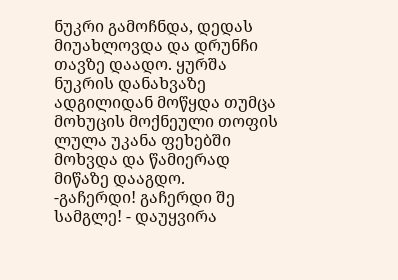ნუკრი გამოჩნდა, დედას მიუახლოვდა და დრუნჩი თავზე დაადო. ყურშა ნუკრის დანახვაზე ადგილიდან მოწყდა თუმცა მოხუცის მოქნეული თოფის ლულა უკანა ფეხებში მოხვდა და წამიერად მიწაზე დააგდო.
-გაჩერდი! გაჩერდი შე სამგლე! - დაუყვირა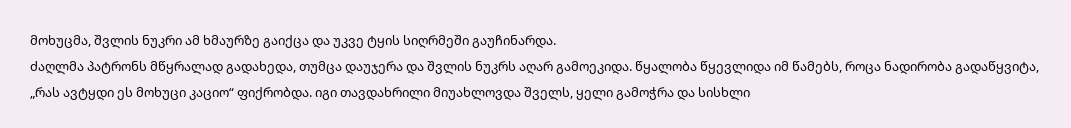მოხუცმა, შვლის ნუკრი ამ ხმაურზე გაიქცა და უკვე ტყის სიღრმეში გაუჩინარდა.
ძაღლმა პატრონს მწყრალად გადახედა, თუმცა დაუჯერა და შვლის ნუკრს აღარ გამოეკიდა. წყალობა წყევლიდა იმ წამებს, როცა ნადირობა გადაწყვიტა, „რას ავტყდი ეს მოხუცი კაციო“ ფიქრობდა. იგი თავდახრილი მიუახლოვდა შველს, ყელი გამოჭრა და სისხლი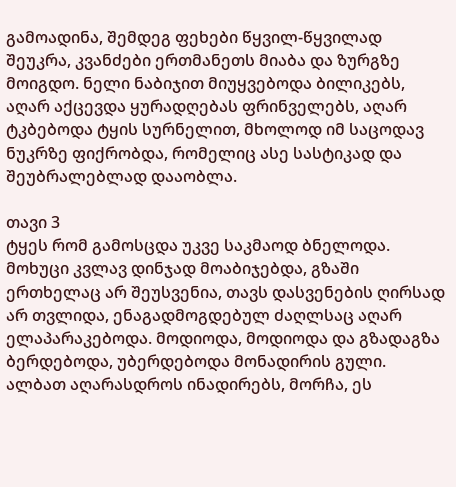გამოადინა, შემდეგ ფეხები წყვილ-წყვილად შეუკრა, კვანძები ერთმანეთს მიაბა და ზურგზე მოიგდო. ნელი ნაბიჯით მიუყვებოდა ბილიკებს, აღარ აქცევდა ყურადღებას ფრინველებს, აღარ ტკბებოდა ტყის სურნელით, მხოლოდ იმ საცოდავ ნუკრზე ფიქრობდა, რომელიც ასე სასტიკად და შეუბრალებლად დააობლა.

თავი 3
ტყეს რომ გამოსცდა უკვე საკმაოდ ბნელოდა. მოხუცი კვლავ დინჯად მოაბიჯებდა, გზაში ერთხელაც არ შეუსვენია, თავს დასვენების ღირსად არ თვლიდა, ენაგადმოგდებულ ძაღლსაც აღარ ელაპარაკებოდა. მოდიოდა, მოდიოდა და გზადაგზა ბერდებოდა, უბერდებოდა მონადირის გული. ალბათ აღარასდროს ინადირებს, მორჩა, ეს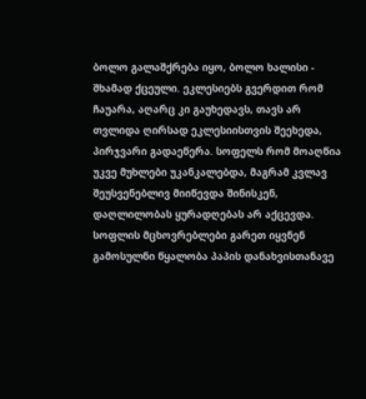ბოლო გალაშქრება იყო, ბოლო ხალისი - შხამად ქცეული. ეკლესიებს გვერდით რომ ჩაუარა, აღარც კი გაუხედავს, თავს არ თვლიდა ღირსად ეკლესიისთვის შეეხედა, პირჯვარი გადაეწერა. სოფელს რომ მოაღწია უკვე მუხლები უკანკალებდა, მაგრამ კვლავ შეუსვენებლივ მიიწევდა შინისკენ, დაღლილობას ყურადღებას არ აქცევდა. სოფლის მცხოვრებლები გარეთ იყვნენ გამოსულნი წყალობა პაპის დანახვისთანავე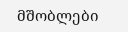მშობლები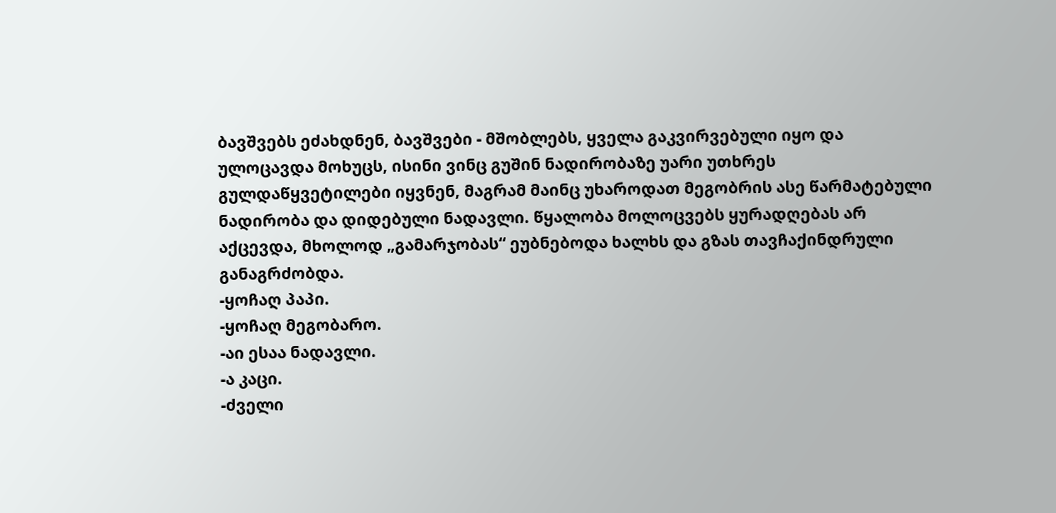ბავშვებს ეძახდნენ, ბავშვები - მშობლებს, ყველა გაკვირვებული იყო და ულოცავდა მოხუცს, ისინი ვინც გუშინ ნადირობაზე უარი უთხრეს გულდაწყვეტილები იყვნენ, მაგრამ მაინც უხაროდათ მეგობრის ასე წარმატებული ნადირობა და დიდებული ნადავლი. წყალობა მოლოცვებს ყურადღებას არ აქცევდა, მხოლოდ „გამარჯობას“ ეუბნებოდა ხალხს და გზას თავჩაქინდრული განაგრძობდა.
-ყოჩაღ პაპი.
-ყოჩაღ მეგობარო.
-აი ესაა ნადავლი.
-ა კაცი.
-ძველი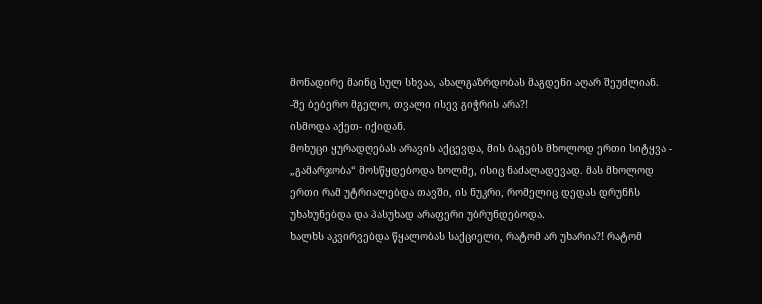მონადირე მაინც სულ სხვაა, ახალგაზრდობას მაგდენი აღარ შეუძლიან.
-შე ბებერო მგელო, თვალი ისევ გიჭრის არა?!
ისმოდა აქეთ- იქიდან.
მოხუცი ყურადღებას არავის აქცევდა, მის ბაგებს მხოლოდ ერთი სიტყვა - „გამარჯობა“ მოსწყდებოდა ხოლმე, ისიც ნაძალადევად. მას მხოლოდ ერთი რამ უტრიალებდა თავში, ის ნუკრი, რომელიც დედას დრუნჩს უხახუნებდა და პასუხად არაფერი უბრუნდებოდა.
ხალხს აკვირვებდა წყალობას საქციელი, რატომ არ უხარია?! რატომ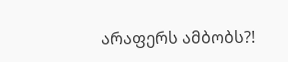არაფერს ამბობს?!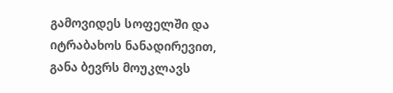გამოვიდეს სოფელში და იტრაბახოს ნანადირევით, განა ბევრს მოუკლავს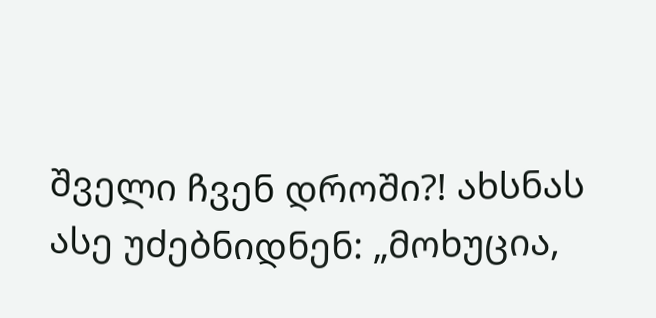შველი ჩვენ დროში?! ახსნას ასე უძებნიდნენ: „მოხუცია,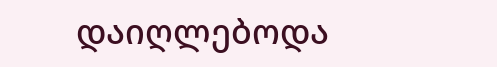დაიღლებოდა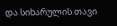და სიხარულის თავი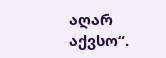აღარ აქვსო“.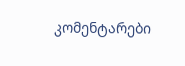კომენტარები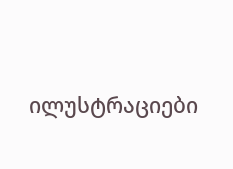ილუსტრაციები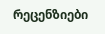რეცენზიები